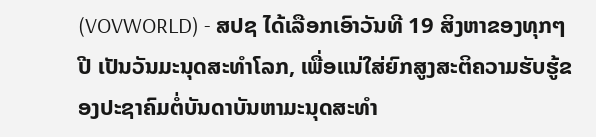(VOVWORLD) - ສປຊ ໄດ້ເລືອກເອົາວັນທີ 19 ສິງຫາຂອງທຸກໆປີ ເປັນວັນມະນຸດສະທຳໂລກ, ເພື່ອແນ່ໃສ່ຍົກສູງສະຕິຄວາມຮັບຮູ້ຂອງປະຊາຄົມຕໍ່ບັນດາບັນຫາມະນຸດສະທຳ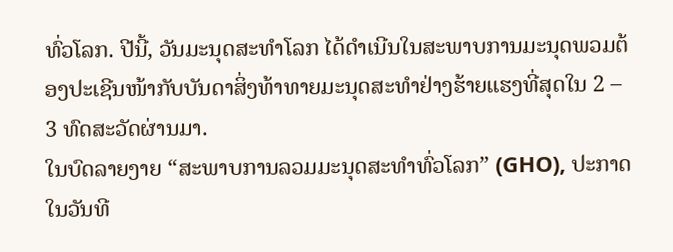ທົ່ວໂລກ. ປີນີ້, ວັນມະນຸດສະທຳໂລກ ໄດ້ດຳເນີນໃນສະພາບການມະນຸດພວມຕ້ອງປະເຊີນໜ້າກັບບັນດາສິ່ງທ້າທາຍມະນຸດສະທຳຢ່າງຮ້າຍແຮງທີ່ສຸດໃນ 2 – 3 ທົດສະວັດຜ່ານມາ.
ໃນບົດລາຍງາຍ “ສະພາບການລວມມະນຸດສະທຳທົ່ວໂລກ” (GHO), ປະກາດໃນວັນທີ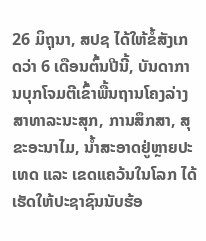26 ມິຖຸນາ, ສປຊ ໄດ້ໃຫ້ຂໍ້ສັງເກດວ່າ 6 ເດືອນຕົ້ນປີນີ້, ບັນດາການບຸກໂຈມຕີເຂົ້າພື້ນຖານໂຄງລ່າງສາທາລະນະສຸກ, ການສຶກສາ, ສຸຂະອະນາໄມ, ນໍ້າສະອາດຢູ່ຫຼາຍປະເທດ ແລະ ເຂດແຄວ້ນໃນໂລກ ໄດ້ເຮັດໃຫ້ປະຊາຊົນນັບຮ້ອ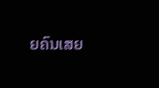ຍຄົນເສຍ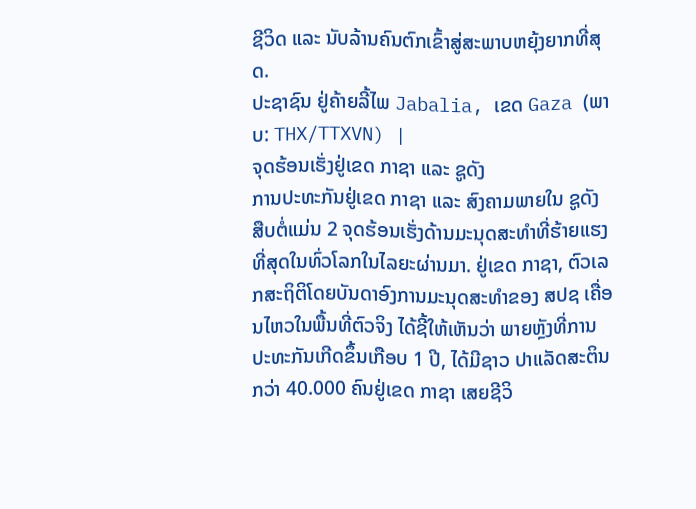ຊີວິດ ແລະ ນັບລ້ານຄົນຕົກເຂົ້າສູ່ສະພາບຫຍຸ້ງຍາກທີ່ສຸດ.
ປະຊາຊົນ ຢູ່ຄ້າຍລີ້ໄພ Jabalia, ເຂດ Gaza (ພາບ: THX/TTXVN) |
ຈຸດຮ້ອນເຮັ່ງຢູ່ເຂດ ກາຊາ ແລະ ຊູດັງ
ການປະທະກັນຢູ່ເຂດ ກາຊາ ແລະ ສົງຄາມພາຍໃນ ຊູດັງ ສືບຕໍ່ແມ່ນ 2 ຈຸດຮ້ອນເຮັ່ງດ້ານມະນຸດສະທຳທີ່ຮ້າຍແຮງທີ່ສຸດໃນທົ່ວໂລກໃນໄລຍະຜ່ານມາ. ຢູ່ເຂດ ກາຊາ, ຕົວເລກສະຖິຕິໂດຍບັນດາອົງການມະນຸດສະທຳຂອງ ສປຊ ເຄື່ອນໄຫວໃນພື້ນທີ່ຕົວຈິງ ໄດ້ຊີ້ໃຫ້ເຫັນວ່າ ພາຍຫຼັງທີ່ການປະທະກັນເກີດຂຶ້ນເກືອບ 1 ປີ, ໄດ້ມີຊາວ ປາແລັດສະຕິນກວ່າ 40.000 ຄົນຢູ່ເຂດ ກາຊາ ເສຍຊີວິ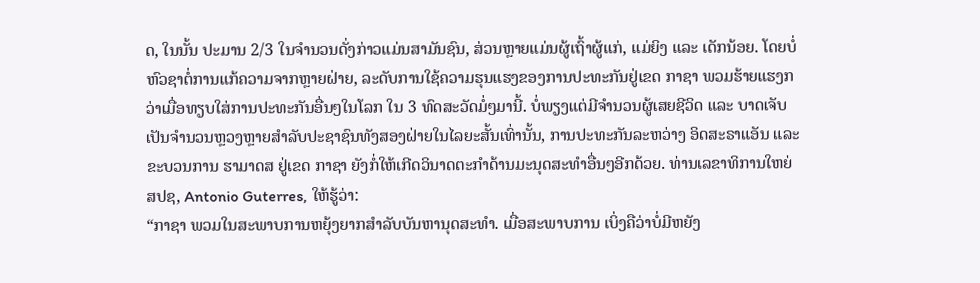ດ, ໃນນັ້ນ ປະມານ 2/3 ໃນຈຳນວນດັ່ງກ່າວແມ່ນສາມັນຊົນ, ສ່ວນຫຼາຍແມ່ນຜູ້ເຖົ້າຜູ້ແກ່, ແມ່ຍິງ ແລະ ເດັກນ້ອຍ. ໂດຍບໍ່ຫົວຊາຕໍ່ການແກ້ຄວາມຈາກຫຼາຍຝ່າຍ, ລະດັບການໃຊ້ຄວາມຮຸນແຮງຂອງການປະທະກັນຢູ່ເຂດ ກາຊາ ພວມຮ້າຍແຮງກວ່າເມື່ອທຽບໃສ່ການປະທະກັນອື່ນໆໃນໂລກ ໃນ 3 ທົດສະວັດມໍ່ໆມານີ້. ບໍ່ພຽງແຕ່ມີຈຳນວນຜູ້ເສຍຊີວິດ ແລະ ບາດເຈັບເປັນຈຳນວນຫຼວງຫຼາຍສຳລັບປະຊາຊົນທັງສອງຝ່າຍໃນໄລຍະສັ້ນເທົ່ານັ້ນ, ການປະທະກັນລະຫວ່າງ ອິດສະຣາແອັນ ແລະ ຂະບວນການ ຮາມາດສ ຢູ່ເຂດ ກາຊາ ຍັງກໍ່ໃຫ້ເກີດວິນາດຕະກຳດ້ານມະນຸດສະທຳອື່ນໆອີກດ້ວຍ. ທ່ານເລຂາທິການໃຫຍ່ ສປຊ, Antonio Guterres, ໃຫ້ຮູ້ວ່າ:
“ກາຊາ ພວມໃນສະພາບການຫຍຸ້ງຍາກສຳລັບບັນຫານຸດສະທຳ. ເມື່ອສະພາບການ ເບິ່ງຄືວ່າບໍ່ມີຫຍັງ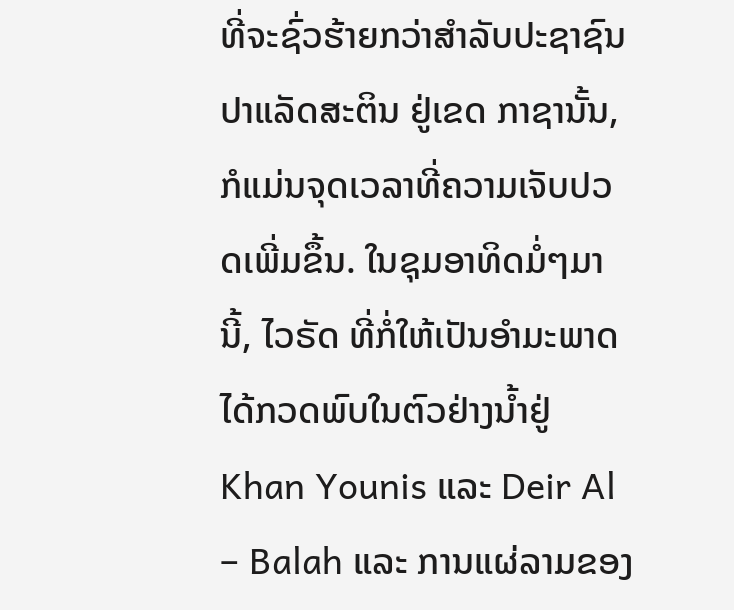ທີ່ຈະຊົ່ວຮ້າຍກວ່າສຳລັບປະຊາຊົນ ປາແລັດສະຕິນ ຢູ່ເຂດ ກາຊານັ້ນ, ກໍແມ່ນຈຸດເວລາທີ່ຄວາມເຈັບປວດເພີ່ມຂຶ້ນ. ໃນຊຸມອາທິດມໍ່ໆມານີ້, ໄວຣັດ ທີ່ກໍ່ໃຫ້ເປັນອຳມະພາດໄດ້ກວດພົບໃນຕົວຢ່າງນ້ຳຢູ່ Khan Younis ແລະ Deir Al – Balah ແລະ ການແຜ່ລາມຂອງ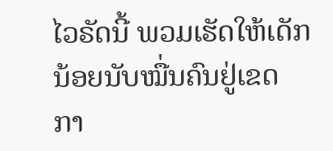ໄວຣັດນີ້ ພວມເຮັດໃຫ້ເດັກນ້ອຍນັບໝື່ນຄົນຢູ່ເຂດ ກາ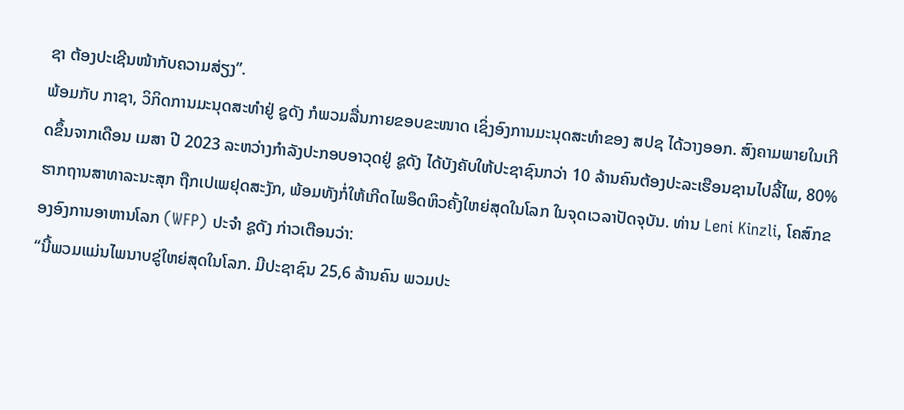ຊາ ຕ້ອງປະເຊີນໜ້າກັບຄວາມສ່ຽງ”.
ພ້ອມກັບ ກາຊາ, ວິກິດການມະນຸດສະທຳຢູ່ ຊູດັງ ກໍພວມລື່ນກາຍຂອບຂະໜາດ ເຊິ່ງອົງການມະນຸດສະທຳຂອງ ສປຊ ໄດ້ວາງອອກ. ສົງຄາມພາຍໃນເກີດຂຶ້ນຈາກເດືອນ ເມສາ ປີ 2023 ລະຫວ່າງກຳລັງປະກອບອາວຸດຢູ່ ຊູດັງ ໄດ້ບັງຄັບໃຫ້ປະຊາຊົນກວ່າ 10 ລ້ານຄົນຕ້ອງປະລະເຮືອນຊານໄປລີ້ໄພ, 80% ຮາກຖານສາທາລະນະສຸກ ຖືກເປເພຢຸດສະງັກ, ພ້ອມທັງກໍ່ໃຫ້ເກີດໄພອຶດຫິວຄັ້ງໃຫຍ່ສຸດໃນໂລກ ໃນຈຸດເວລາປັດຈຸບັນ. ທ່ານ Leni Kinzli, ໂຄສົກຂອງອົງການອາຫານໂລກ (WFP) ປະຈຳ ຊູດັງ ກ່າວເຕືອນວ່າ:
“ນີ້ພວມແມ່ນໄພນາບຂູ່ໃຫຍ່ສຸດໃນໂລກ. ມີປະຊາຊົນ 25,6 ລ້ານຄົນ ພວມປະ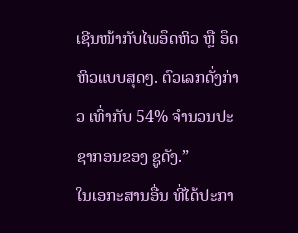ເຊີນໜ້າກັບໄພອຶດຫິວ ຫຼື ອຶດຫິວແບບສຸດໆ. ຕົວເລກດັ່ງກ່າວ ເທົ່າກັບ 54% ຈຳນວນປະຊາກອນຂອງ ຊູດັງ.”
ໃນເອກະສານອື່ນ ທີ່ໄດ້ປະກາ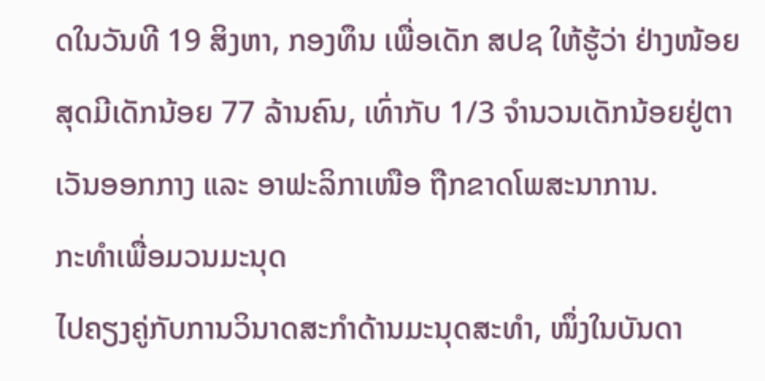ດໃນວັນທີ 19 ສິງຫາ, ກອງທຶນ ເພື່ອເດັກ ສປຊ ໃຫ້ຮູ້ວ່າ ຢ່າງໜ້ອຍສຸດມີເດັກນ້ອຍ 77 ລ້ານຄົນ, ເທົ່າກັບ 1/3 ຈຳນວນເດັກນ້ອຍຢູ່ຕາເວັນອອກກາງ ແລະ ອາຟະລິກາເໜືອ ຖືກຂາດໂພສະນາການ.
ກະທຳເພື່ອມວນມະນຸດ
ໄປຄຽງຄູ່ກັບການວິນາດສະກຳດ້ານມະນຸດສະທຳ, ໜຶ່ງໃນບັນດາ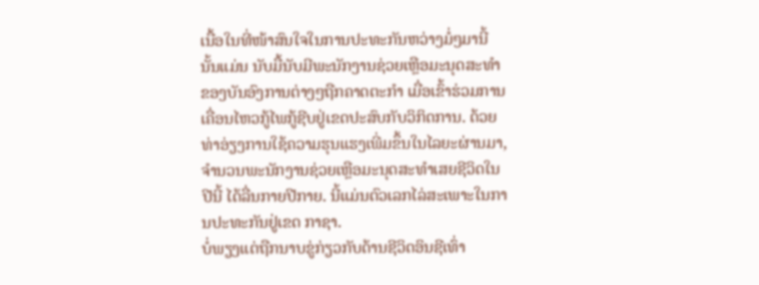ເນື້ອໃນທີ່ໜ້າສົນໃຈໃນການປະທະກັນຫວ່າງມໍ່ໆມານີ້ ນັ້ນແມ່ນ ນັບມື້ນັບມີພະນັກງານຊ່ວຍເຫຼືອມະນຸດສະທຳຂອງບັນອົງການຕ່າງໆຖືກຄາດຕະກຳ ເມື່ອເຂົ້າຮ່ວມການເຄື່ອນໄຫວກູ້ໄພກູ້ຊີບຢູ່ເຂດປະສົບກັບວິກິດການ. ດ້ວຍທ່າອ່ຽງການໃຊ້ຄວາມຮຸນແຮງເພີ່ມຂຶ້ນໃນໄລຍະຜ່ານມາ, ຈຳນວນພະນັກງານຊ່ວຍເຫຼືອມະນຸດສະທຳເສຍຊີວິດໃນປີນີ້ ໄດ້ລື່ນກາຍປີກາຍ. ນີ້ແມ່ນຕົວເລກໄລ່ສະເພາະໃນການປະທະກັນຢູ່ເຂດ ກາຊາ.
ບໍ່ພຽງແຕ່ຖືກນາບຂູ່ກ່ຽວກັບດ້ານຊີວິດອິນຊີເທົ່າ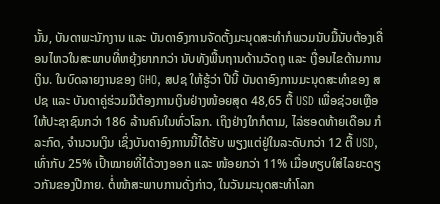ນັ້ນ, ບັນດາພະນັກງານ ແລະ ບັນດາອົງການຈັດຕັ້ງມະນຸດສະທຳກໍພວມນັບມື້ນັບຕ້ອງເຄື່ອນໄຫວໃນສະພາບທີ່ຫຍຸ້ງຍາກກວ່າ ນັບທັງພື້ນຖານດ້ານວັດຖຸ ແລະ ເງື່ອນໄຂດ້ານການເງິນ. ໃນບົດລາຍງານຂອງ GHO, ສປຊ ໃຫ້ຮູ້ວ່າ ປີນີ້ ບັນດາອົງການມະນຸດສະທຳຂອງ ສປຊ ແລະ ບັນດາຄູ່ຮ່ວມມືຕ້ອງການເງິນຢ່າງໜ້ອຍສຸດ 48,65 ຕື້ USD ເພື່ອຊ່ວຍເຫຼືອໃຫ້ປະຊາຊົນກວ່າ 186 ລ້ານຄົນໃນທົ່ວໂລກ. ເຖິງຢ່າງໃກກໍຕາມ, ໄລ່ຮອດທ້າຍເດືອນ ກໍລະກົດ, ຈຳນວນເງິນ ເຊິ່ງບັນດາອົງການນີ້ໄດ້ຮັບ ພຽງແຕ່ຢູ່ໃນລະດັບກວ່າ 12 ຕື້ USD, ເທົ່າກັບ 25% ເປົ້າໝາຍທີ່ໄດ້ວາງອອກ ແລະ ໜ້ອຍກວ່າ 11% ເມື່ອທຽບໃສ່ໄລຍະດຽວກັນຂອງປີກາຍ. ຕໍ່ໜ້າສະພາບການດັ່ງກ່າວ, ໃນວັນມະນຸດສະທຳໂລກ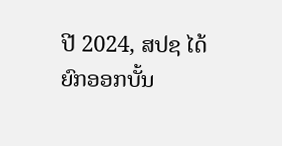ປີ 2024, ສປຊ ໄດ້ຍົກອອກບັ້ນ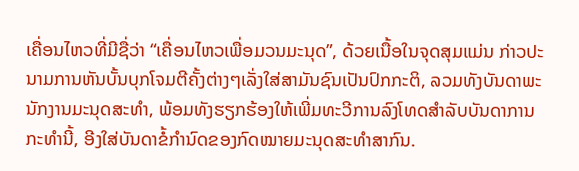ເຄື່ອນໄຫວທີ່ມີຊື່ວ່າ “ເຄື່ອນໄຫວເພື່ອມວນມະນຸດ”, ດ້ວຍເນື້ອໃນຈຸດສຸມແມ່ນ ກ່າວປະນາມການຫັນບັ້ນບຸກໂຈມຕີຄັ້ງຕ່າງໆເລັ່ງໃສ່ສາມັນຊົນເປັນປົກກະຕິ, ລວມທັງບັນດາພະນັກງານມະນຸດສະທຳ, ພ້ອມທັງຮຽກຮ້ອງໃຫ້ເພີ່ມທະວີການລົງໂທດສຳລັບບັນດາການກະທຳນີ້, ອີງໃສ່ບັນດາຂໍ້ກຳນົດຂອງກົດໝາຍມະນຸດສະທຳສາກົນ.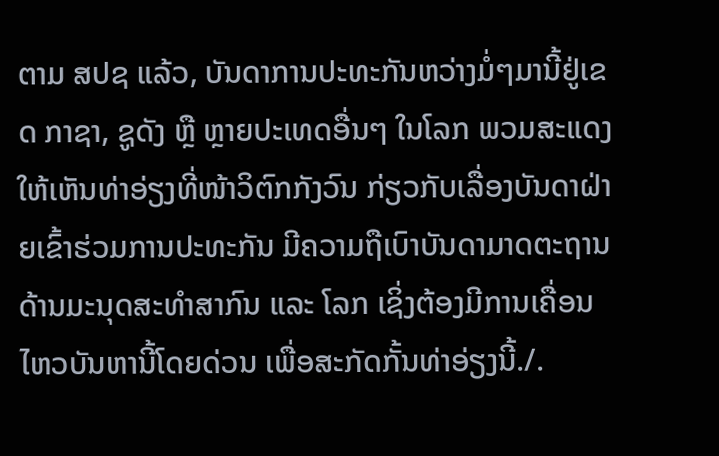ຕາມ ສປຊ ແລ້ວ, ບັນດາການປະທະກັນຫວ່າງມໍ່ໆມານີ້ຢູ່ເຂດ ກາຊາ, ຊູດັງ ຫຼື ຫຼາຍປະເທດອື່ນໆ ໃນໂລກ ພວມສະແດງໃຫ້ເຫັນທ່າອ່ຽງທີ່ໜ້າວິຕົກກັງວົນ ກ່ຽວກັບເລື່ອງບັນດາຝ່າຍເຂົ້າຮ່ວມການປະທະກັນ ມີຄວາມຖືເບົາບັນດາມາດຕະຖານດ້ານມະນຸດສະທຳສາກົນ ແລະ ໂລກ ເຊິ່ງຕ້ອງມີການເຄື່ອນໄຫວບັນຫານີ້ໂດຍດ່ວນ ເພື່ອສະກັດກັ້ນທ່າອ່ຽງນີ້./.